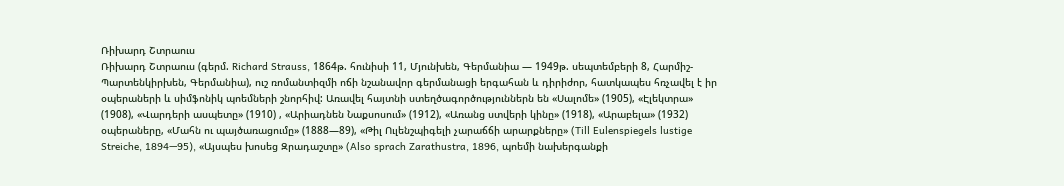Ռիխարդ Շտրաուս
Ռիխարդ Շտրաուս (գերմ. Richard Strauss, 1864թ. հունիսի 11, Մյունխեն, Գերմանիա — 1949թ. սեպտեմբերի 8, Հարմիշ-Պարտենկիրխեն, Գերմանիա), ուշ ռոմանտիզմի ոճի նշանավոր գերմանացի երգահան և դիրիժոր, հատկապես հռչավել է իր օպերաների և սիմֆոնիկ պոեմների շնորհիվ: Առավել հայտնի ստեղծագործություններն են «Սալոմե» (1905), «Էլեկտրա» (1908), «Վարդերի ասպետը» (1910) , «Արիադնեն Նաքսոսում» (1912), «Առանց ստվերի կինը» (1918), «Արաբելա» (1932) օպերաները, «Մահն ու պայծառացումը» (1888—89), «Թիլ Ուլենշպիգելի չարաճճի արարքները» (Till Eulenspiegels lustige Streiche, 1894—95), «Այսպես խոսեց Զրադաշտը» (Also sprach Zarathustra, 1896, պոեմի նախերգանքի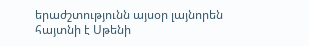երաժշտությունն այսօր լայնորեն հայտնի է Սթենի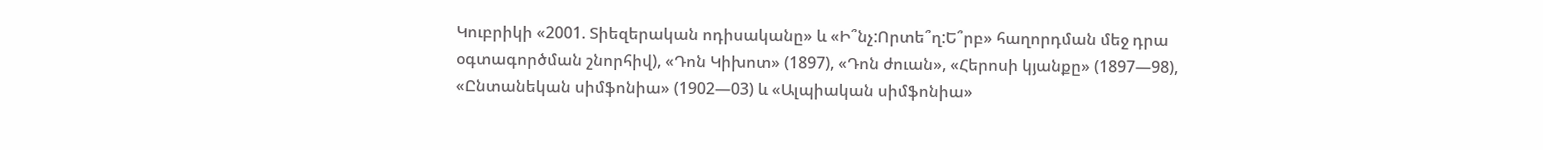Կուբրիկի «2001. Տիեզերական ոդիսականը» և «Ի՞նչ:Որտե՞ղ:Ե՞րբ» հաղորդման մեջ դրա օգտագործման շնորհիվ), «Դոն Կիխոտ» (1897), «Դոն ժուան», «Հերոսի կյանքը» (1897—98), «Ընտանեկան սիմֆոնիա» (1902—03) և «Ալպիական սիմֆոնիա»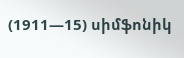(1911—15) սիմֆոնիկ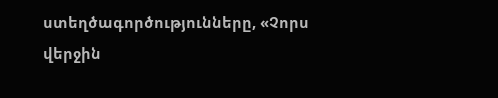ստեղծագործությունները, «Չորս վերջին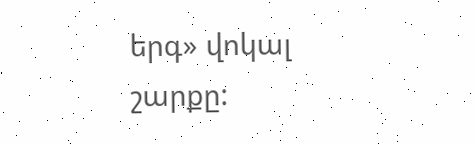երգ» վոկալ շարքը: